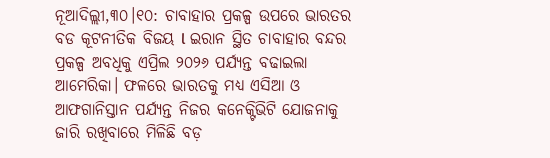ନୂଆଦିଲ୍ଲୀ,୩୦।୧୦: ଚାବାହାର ପ୍ରକଳ୍ପ ଉପରେ ଭାରତର ବଡ କୂଟନୀତିକ ବିଜୟ l ଇରାନ ସ୍ଥିତ ଚାବାହାର ବନ୍ଦର ପ୍ରକଳ୍ପ ଅବଧିକୁ ଏପ୍ରିଲ ୨୦୨୬ ପର୍ଯ୍ୟନ୍ତ ବଢାଇଲା ଆମେରିକା। ଫଳରେ ଭାରତକୁ ମଧ୍ୟ ଏସିଆ ଓ ଆଫଗାନିସ୍ତାନ ପର୍ଯ୍ୟନ୍ତ ନିଜର କନେକ୍ଟିଭିଟି ଯୋଜନାକୁ ଜାରି ରଖିବାରେ ମିଳିଛି ବଡ଼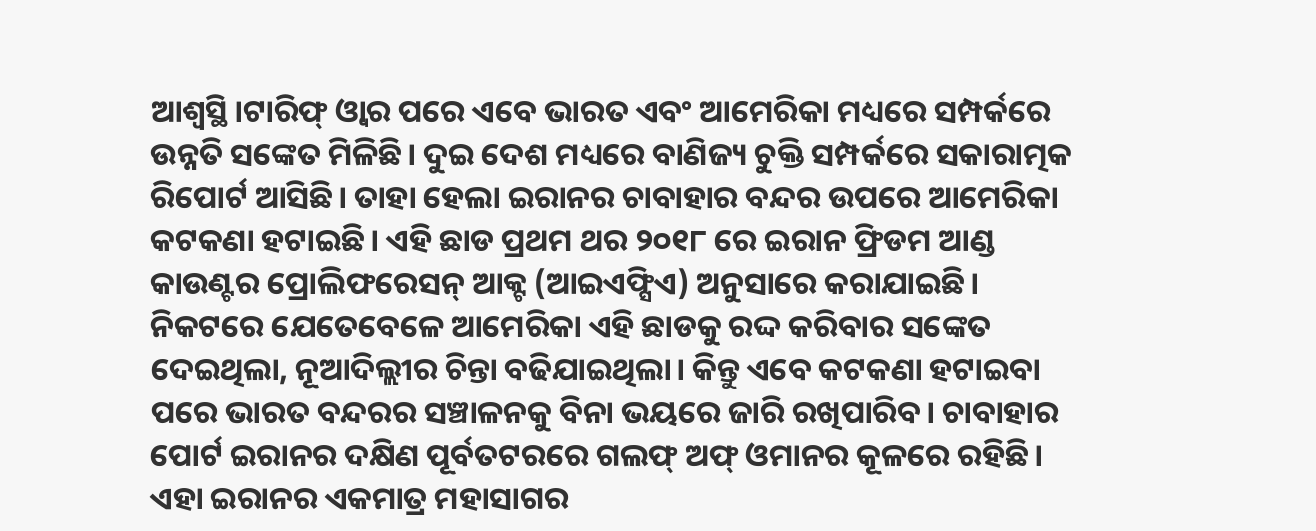ଆଶ୍ବସ୍ଥି।ଟାରିଫ୍ ଓ୍ବାର ପରେ ଏବେ ଭାରତ ଏବଂ ଆମେରିକା ମଧ୍ୟରେ ସମ୍ପର୍କରେ ଉନ୍ନତି ସଙ୍କେତ ମିଳିଛି। ଦୁଇ ଦେଶ ମଧ୍ୟରେ ବାଣିଜ୍ୟ ଚୁକ୍ତି ସମ୍ପର୍କରେ ସକାରାତ୍ମକ ରିପୋର୍ଟ ଆସିଛି। ତାହା ହେଲା ଇରାନର ଚାବାହାର ବନ୍ଦର ଉପରେ ଆମେରିକା କଟକଣା ହଟାଇଛି। ଏହି ଛାଡ ପ୍ରଥମ ଥର ୨୦୧୮ ରେ ଇରାନ ଫ୍ରିଡମ ଆଣ୍ଡ କାଉଣ୍ଟର ପ୍ରୋଲିଫରେସନ୍ ଆକ୍ଟ (ଆଇଏଫ୍ସିଏ) ଅନୁସାରେ କରାଯାଇଛି।
ନିକଟରେ ଯେତେବେଳେ ଆମେରିକା ଏହି ଛାଡକୁ ରଦ୍ଦ କରିବାର ସଙ୍କେତ ଦେଇଥିଲା, ନୂଆଦିଲ୍ଲୀର ଚିନ୍ତା ବଢିଯାଇଥିଲା। କିନ୍ତୁ ଏବେ କଟକଣା ହଟାଇବା ପରେ ଭାରତ ବନ୍ଦରର ସଞ୍ଚାଳନକୁ ବିନା ଭୟରେ ଜାରି ରଖିପାରିବ। ଚାବାହାର ପୋର୍ଟ ଇରାନର ଦକ୍ଷିଣ ପୂର୍ବତଟରରେ ଗଲଫ୍ ଅଫ୍ ଓମାନର କୂଳରେ ରହିଛି। ଏହା ଇରାନର ଏକମାତ୍ର ମହାସାଗର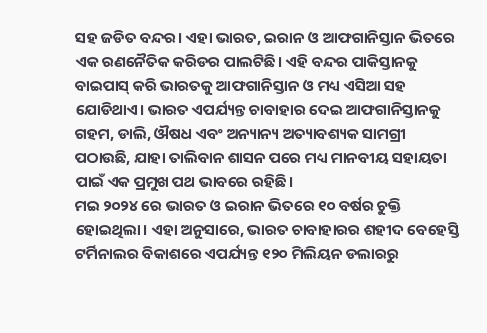ସହ ଜଡିତ ବନ୍ଦର। ଏହା ଭାରତ, ଇରାନ ଓ ଆଫଗାନିସ୍ତାନ ଭିତରେ ଏକ ରଣନୈତିକ କରିଡର ପାଲଟିଛି। ଏହି ବନ୍ଦର ପାକିସ୍ତାନକୁ ବାଇପାସ୍ କରି ଭାରତକୁ ଆଫଗାନିସ୍ତାନ ଓ ମଧ୍ୟ ଏସିଆ ସହ ଯୋଡିଥାଏ। ଭାରତ ଏପର୍ଯ୍ୟନ୍ତ ଚାବାହାର ଦେଇ ଆଫଗାନିସ୍ତାନକୁ ଗହମ, ଡାଲି, ଔଷଧ ଏବଂ ଅନ୍ୟାନ୍ୟ ଅତ୍ୟାବଶ୍ୟକ ସାମଗ୍ରୀ ପଠାଉଛି, ଯାହା ତାଲିବାନ ଶାସନ ପରେ ମଧ୍ୟ ମାନବୀୟ ସହାୟତା ପାଇଁ ଏକ ପ୍ରମୁଖ ପଥ ଭାବରେ ରହିଛି।
ମଇ ୨୦୨୪ ରେ ଭାରତ ଓ ଇରାନ ଭିତରେ ୧୦ ବର୍ଷର ଚୁକ୍ତି ହୋଇଥିଲା। ଏହା ଅନୁସାରେ, ଭାରତ ଚାବାହାରର ଶହୀଦ ବେହେସ୍ତି ଟର୍ମିନାଲର ବିକାଶରେ ଏପର୍ଯ୍ୟନ୍ତ ୧୨୦ ମିଲିୟନ ଡଲାରରୁ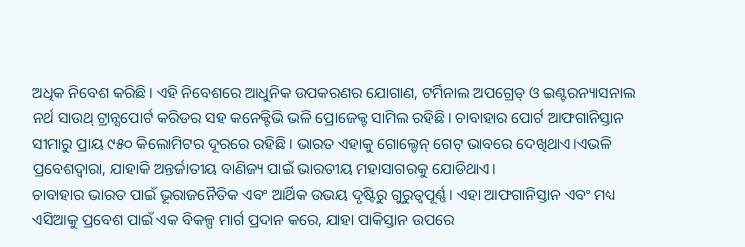ଅଧିକ ନିବେଶ କରିଛି। ଏହି ନିବେଶରେ ଆଧୁନିକ ଉପକରଣର ଯୋଗାଣ, ଟର୍ମିନାଲ ଅପଗ୍ରେଡ୍ ଓ ଇଣ୍ଟରନ୍ୟାସନାଲ ନର୍ଥ ସାଉଥ୍ ଟ୍ରାନ୍ସପୋର୍ଟ କରିଡର ସହ କନେକ୍ଟିଭି ଭଳି ପ୍ରୋଜେକ୍ଟ ସାମିଲ ରହିଛି। ଚାବାହାର ପୋର୍ଟ ଆଫଗାନିସ୍ତାନ ସୀମାରୁ ପ୍ରାୟ ୯୫୦ କିଲୋମିଟର ଦୂରରେ ରହିଛି। ଭାରତ ଏହାକୁ ଗୋଲ୍ଡେନ୍ ଗେଟ୍ ଭାବରେ ଦେଖିଥାଏ।ଏଭଳି ପ୍ରବେଶଦ୍ବାରା, ଯାହାକି ଅନ୍ତର୍ଜାତୀୟ ବାଣିଜ୍ୟ ପାଇଁ ଭାରତୀୟ ମହାସାଗରକୁ ଯୋଡିଥାଏ।
ଚାବାହାର ଭାରତ ପାଇଁ ଭୂରାଜନୈତିକ ଏବଂ ଆର୍ଥିକ ଉଭୟ ଦୃଷ୍ଟିରୁ ଗୁରୁତ୍ୱପୂର୍ଣ୍ଣ। ଏହା ଆଫଗାନିସ୍ତାନ ଏବଂ ମଧ୍ୟ ଏସିଆକୁ ପ୍ରବେଶ ପାଇଁ ଏକ ବିକଳ୍ପ ମାର୍ଗ ପ୍ରଦାନ କରେ, ଯାହା ପାକିସ୍ତାନ ଉପରେ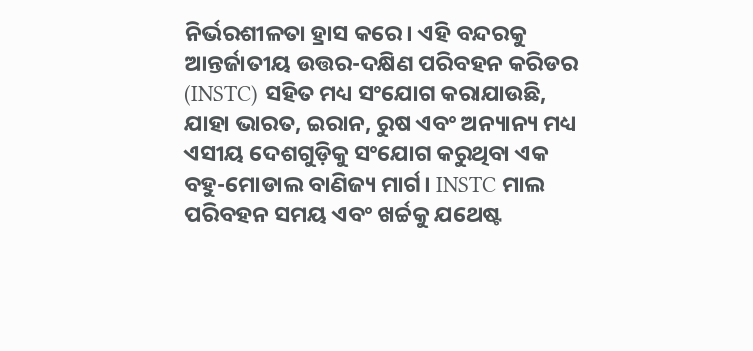ନିର୍ଭରଶୀଳତା ହ୍ରାସ କରେ। ଏହି ବନ୍ଦରକୁ ଆନ୍ତର୍ଜାତୀୟ ଉତ୍ତର-ଦକ୍ଷିଣ ପରିବହନ କରିଡର (INSTC) ସହିତ ମଧ୍ୟ ସଂଯୋଗ କରାଯାଉଛି, ଯାହା ଭାରତ, ଇରାନ, ରୁଷ ଏବଂ ଅନ୍ୟାନ୍ୟ ମଧ୍ୟ ଏସୀୟ ଦେଶଗୁଡ଼ିକୁ ସଂଯୋଗ କରୁଥିବା ଏକ ବହୁ-ମୋଡାଲ ବାଣିଜ୍ୟ ମାର୍ଗ। INSTC ମାଲ ପରିବହନ ସମୟ ଏବଂ ଖର୍ଚ୍ଚକୁ ଯଥେଷ୍ଟ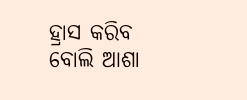ହ୍ରାସ କରିବ ବୋଲି ଆଶା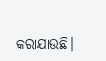କରାଯାଉଛି।